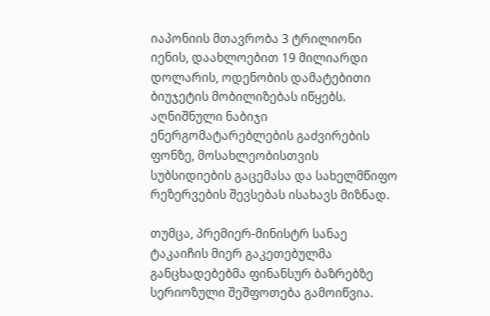იაპონიის მთავრობა 3 ტრილიონი იენის, დაახლოებით 19 მილიარდი დოლარის, ოდენობის დამატებითი ბიუჯეტის მობილიზებას იწყებს. აღნიშნული ნაბიჯი ენერგომატარებლების გაძვირების ფონზე, მოსახლეობისთვის სუბსიდიების გაცემასა და სახელმწიფო რეზერვების შევსებას ისახავს მიზნად.

თუმცა, პრემიერ-მინისტრ სანაე ტაკაიჩის მიერ გაკეთებულმა განცხადებებმა ფინანსურ ბაზრებზე სერიოზული შეშფოთება გამოიწვია.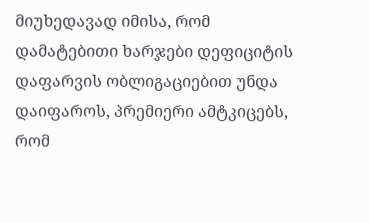მიუხედავად იმისა, რომ დამატებითი ხარჯები დეფიციტის დაფარვის ობლიგაციებით უნდა დაიფაროს, პრემიერი ამტკიცებს, რომ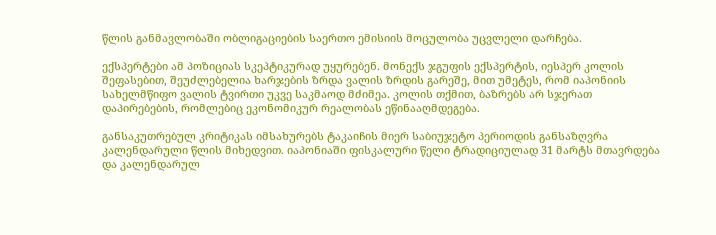წლის განმავლობაში ობლიგაციების საერთო ემისიის მოცულობა უცვლელი დარჩება.

ექსპერტები ამ პოზიციას სკეპტიკურად უყურებენ. მონექს ჯგუფის ექსპერტის, იესპერ კოლის შეფასებით, შეუძლებელია ხარჯების ზრდა ვალის ზრდის გარეშე, მით უმეტეს, რომ იაპონიის სახელმწიფო ვალის ტვირთი უკვე საკმაოდ მძიმეა. კოლის თქმით, ბაზრებს არ სჯერათ დაპირებების, რომლებიც ეკონომიკურ რეალობას ეწინააღმდეგება.

განსაკუთრებულ კრიტიკას იმსახურებს ტაკაიჩის მიერ საბიუჯეტო პერიოდის განსაზღვრა კალენდარული წლის მიხედვით. იაპონიაში ფისკალური წელი ტრადიციულად 31 მარტს მთავრდება და კალენდარულ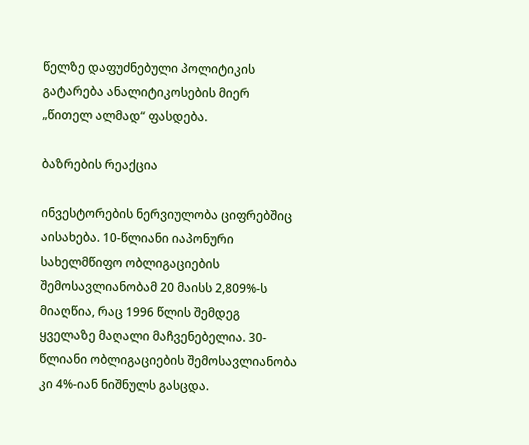წელზე დაფუძნებული პოლიტიკის გატარება ანალიტიკოსების მიერ „წითელ ალმად“ ფასდება.

ბაზრების რეაქცია

ინვესტორების ნერვიულობა ციფრებშიც აისახება. 10-წლიანი იაპონური სახელმწიფო ობლიგაციების შემოსავლიანობამ 20 მაისს 2,809%-ს მიაღწია, რაც 1996 წლის შემდეგ ყველაზე მაღალი მაჩვენებელია. 30-წლიანი ობლიგაციების შემოსავლიანობა კი 4%-იან ნიშნულს გასცდა.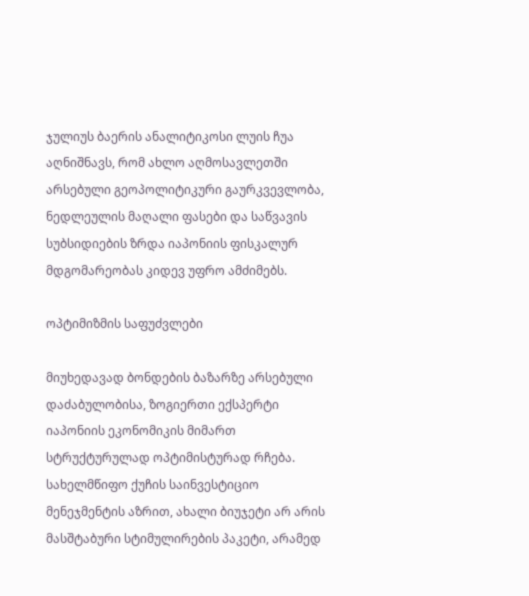ჯულიუს ბაერის ანალიტიკოსი ლუის ჩუა აღნიშნავს, რომ ახლო აღმოსავლეთში არსებული გეოპოლიტიკური გაურკვევლობა, ნედლეულის მაღალი ფასები და საწვავის სუბსიდიების ზრდა იაპონიის ფისკალურ მდგომარეობას კიდევ უფრო ამძიმებს.

ოპტიმიზმის საფუძვლები

მიუხედავად ბონდების ბაზარზე არსებული დაძაბულობისა, ზოგიერთი ექსპერტი იაპონიის ეკონომიკის მიმართ სტრუქტურულად ოპტიმისტურად რჩება. სახელმწიფო ქუჩის საინვესტიციო მენეჯმენტის აზრით, ახალი ბიუჯეტი არ არის მასშტაბური სტიმულირების პაკეტი, არამედ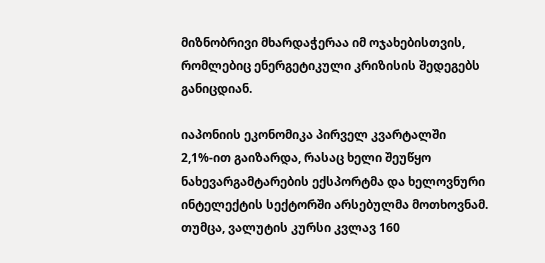მიზნობრივი მხარდაჭერაა იმ ოჯახებისთვის, რომლებიც ენერგეტიკული კრიზისის შედეგებს განიცდიან.

იაპონიის ეკონომიკა პირველ კვარტალში 2,1%-ით გაიზარდა, რასაც ხელი შეუწყო ნახევარგამტარების ექსპორტმა და ხელოვნური ინტელექტის სექტორში არსებულმა მოთხოვნამ. თუმცა, ვალუტის კურსი კვლავ 160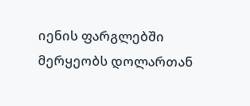იენის ფარგლებში მერყეობს დოლართან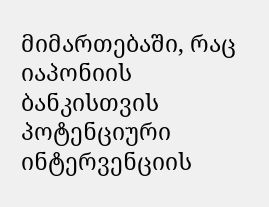მიმართებაში, რაც იაპონიის ბანკისთვის პოტენციური ინტერვენციის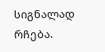სიგნალად რჩება.